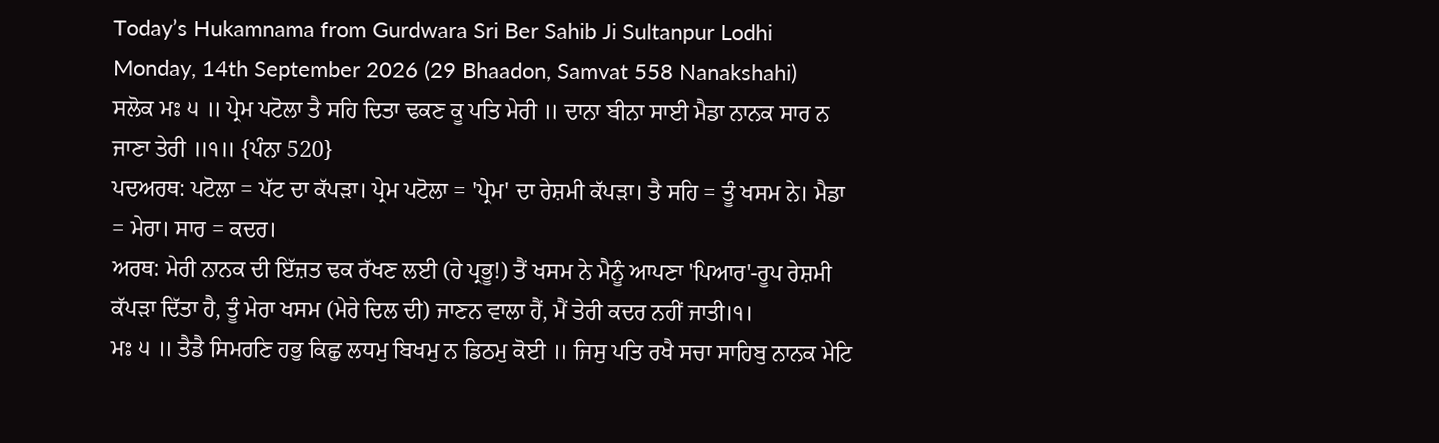Today’s Hukamnama from Gurdwara Sri Ber Sahib Ji Sultanpur Lodhi
Monday, 14th September 2026 (29 Bhaadon, Samvat 558 Nanakshahi)
ਸਲੋਕ ਮਃ ੫ ॥ ਪ੍ਰੇਮ ਪਟੋਲਾ ਤੈ ਸਹਿ ਦਿਤਾ ਢਕਣ ਕੂ ਪਤਿ ਮੇਰੀ ॥ ਦਾਨਾ ਬੀਨਾ ਸਾਈ ਮੈਡਾ ਨਾਨਕ ਸਾਰ ਨ ਜਾਣਾ ਤੇਰੀ ॥੧॥ {ਪੰਨਾ 520}
ਪਦਅਰਥ: ਪਟੋਲਾ = ਪੱਟ ਦਾ ਕੱਪੜਾ। ਪ੍ਰੇਮ ਪਟੋਲਾ = 'ਪ੍ਰੇਮ' ਦਾ ਰੇਸ਼ਮੀ ਕੱਪੜਾ। ਤੈ ਸਹਿ = ਤੂੰ ਖਸਮ ਨੇ। ਮੈਡਾ = ਮੇਰਾ। ਸਾਰ = ਕਦਰ।
ਅਰਥ: ਮੇਰੀ ਨਾਨਕ ਦੀ ਇੱਜ਼ਤ ਢਕ ਰੱਖਣ ਲਈ (ਹੇ ਪ੍ਰਭੂ!) ਤੈਂ ਖਸਮ ਨੇ ਮੈਨੂੰ ਆਪਣਾ 'ਪਿਆਰ'-ਰੂਪ ਰੇਸ਼ਮੀ ਕੱਪੜਾ ਦਿੱਤਾ ਹੈ, ਤੂੰ ਮੇਰਾ ਖਸਮ (ਮੇਰੇ ਦਿਲ ਦੀ) ਜਾਣਨ ਵਾਲਾ ਹੈਂ, ਮੈਂ ਤੇਰੀ ਕਦਰ ਨਹੀਂ ਜਾਤੀ।੧।
ਮਃ ੫ ॥ ਤੈਡੈ ਸਿਮਰਣਿ ਹਭੁ ਕਿਛੁ ਲਧਮੁ ਬਿਖਮੁ ਨ ਡਿਠਮੁ ਕੋਈ ॥ ਜਿਸੁ ਪਤਿ ਰਖੈ ਸਚਾ ਸਾਹਿਬੁ ਨਾਨਕ ਮੇਟਿ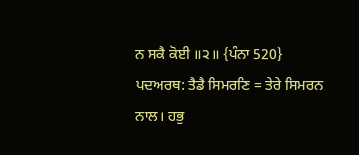ਨ ਸਕੈ ਕੋਈ ॥੨॥ {ਪੰਨਾ 520}
ਪਦਅਰਥ: ਤੈਡੈ ਸਿਮਰਣਿ = ਤੇਰੇ ਸਿਮਰਨ ਨਾਲ। ਹਭੁ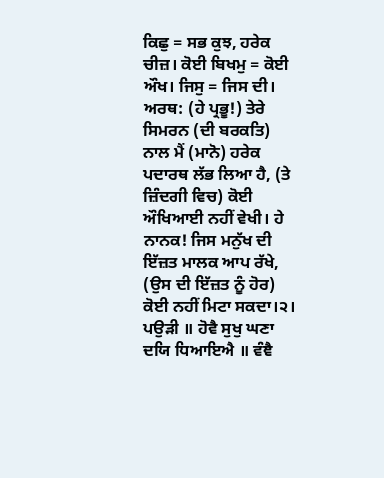ਕਿਛੁ = ਸਭ ਕੁਝ, ਹਰੇਕ ਚੀਜ਼। ਕੋਈ ਬਿਖਮੁ = ਕੋਈ ਔਖ। ਜਿਸੁ = ਜਿਸ ਦੀ।
ਅਰਥ: (ਹੇ ਪ੍ਰਭੂ!) ਤੇਰੇ ਸਿਮਰਨ (ਦੀ ਬਰਕਤਿ) ਨਾਲ ਮੈਂ (ਮਾਨੋ) ਹਰੇਕ ਪਦਾਰਥ ਲੱਭ ਲਿਆ ਹੈ, (ਤੇ ਜ਼ਿੰਦਗੀ ਵਿਚ) ਕੋਈ ਔਖਿਆਈ ਨਹੀਂ ਵੇਖੀ। ਹੇ ਨਾਨਕ! ਜਿਸ ਮਨੁੱਖ ਦੀ ਇੱਜ਼ਤ ਮਾਲਕ ਆਪ ਰੱਖੇ, (ਉਸ ਦੀ ਇੱਜ਼ਤ ਨੂੰ ਹੋਰ) ਕੋਈ ਨਹੀਂ ਮਿਟਾ ਸਕਦਾ।੨।
ਪਉੜੀ ॥ ਹੋਵੈ ਸੁਖੁ ਘਣਾ ਦਯਿ ਧਿਆਇਐ ॥ ਵੰਞੈ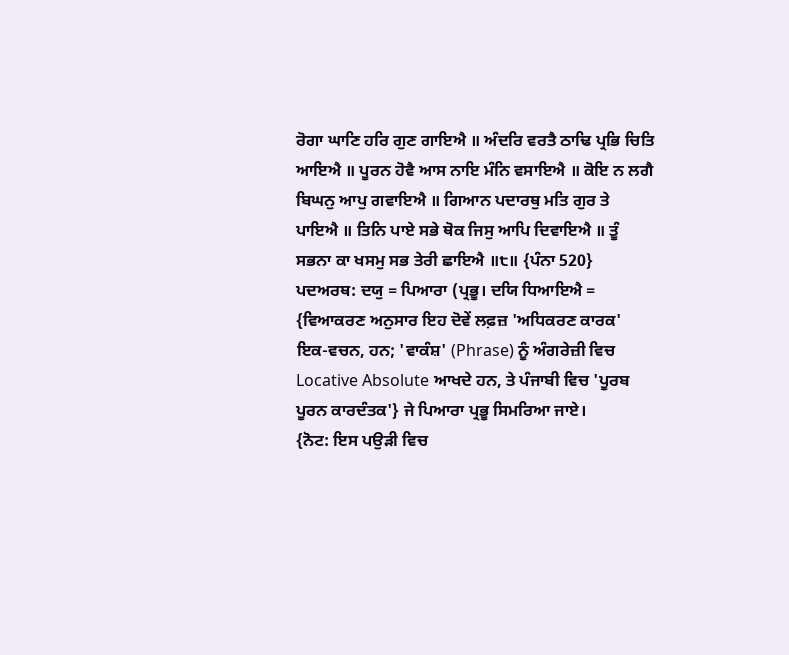ਰੋਗਾ ਘਾਣਿ ਹਰਿ ਗੁਣ ਗਾਇਐ ॥ ਅੰਦਰਿ ਵਰਤੈ ਠਾਢਿ ਪ੍ਰਭਿ ਚਿਤਿ ਆਇਐ ॥ ਪੂਰਨ ਹੋਵੈ ਆਸ ਨਾਇ ਮੰਨਿ ਵਸਾਇਐ ॥ ਕੋਇ ਨ ਲਗੈ ਬਿਘਨੁ ਆਪੁ ਗਵਾਇਐ ॥ ਗਿਆਨ ਪਦਾਰਥੁ ਮਤਿ ਗੁਰ ਤੇ ਪਾਇਐ ॥ ਤਿਨਿ ਪਾਏ ਸਭੇ ਥੋਕ ਜਿਸੁ ਆਪਿ ਦਿਵਾਇਐ ॥ ਤੂੰ ਸਭਨਾ ਕਾ ਖਸਮੁ ਸਭ ਤੇਰੀ ਛਾਇਐ ॥੮॥ {ਪੰਨਾ 520}
ਪਦਅਰਥ: ਦਯੁ = ਪਿਆਰਾ (ਪ੍ਰਭੂ। ਦਯਿ ਧਿਆਇਐ = {ਵਿਆਕਰਣ ਅਨੁਸਾਰ ਇਹ ਦੋਵੇਂ ਲਫ਼ਜ਼ 'ਅਧਿਕਰਣ ਕਾਰਕ' ਇਕ-ਵਚਨ, ਹਨ; 'ਵਾਕੰਸ਼' (Phrase) ਨੂੰ ਅੰਗਰੇਜ਼ੀ ਵਿਚ Locative Absolute ਆਖਦੇ ਹਨ, ਤੇ ਪੰਜਾਬੀ ਵਿਚ 'ਪੂਰਬ ਪੂਰਨ ਕਾਰਦੰਤਕ'} ਜੇ ਪਿਆਰਾ ਪ੍ਰਭੂ ਸਿਮਰਿਆ ਜਾਏ।
{ਨੋਟ: ਇਸ ਪਉੜੀ ਵਿਚ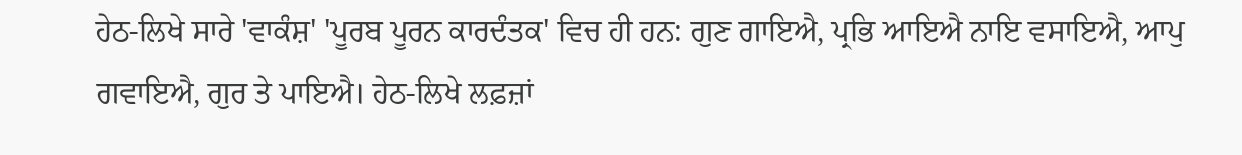ਹੇਠ-ਲਿਖੇ ਸਾਰੇ 'ਵਾਕੰਸ਼' 'ਪੂਰਬ ਪੂਰਨ ਕਾਰਦੰਤਕ' ਵਿਚ ਹੀ ਹਨ: ਗੁਣ ਗਾਇਐ, ਪ੍ਰਭਿ ਆਇਐ ਨਾਇ ਵਸਾਇਐ, ਆਪੁ ਗਵਾਇਐ, ਗੁਰ ਤੇ ਪਾਇਐ। ਹੇਠ-ਲਿਖੇ ਲਫ਼ਜ਼ਾਂ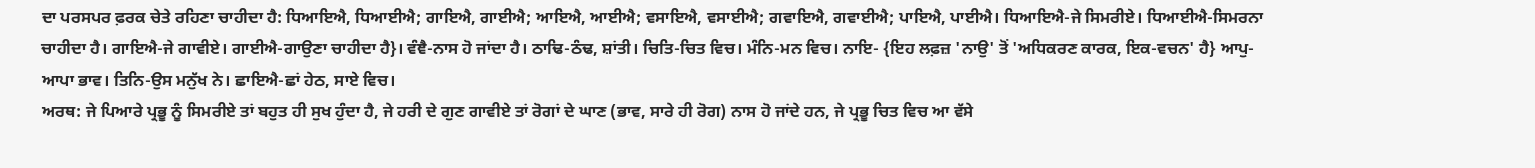ਦਾ ਪਰਸਪਰ ਫ਼ਰਕ ਚੇਤੇ ਰਹਿਣਾ ਚਾਹੀਦਾ ਹੈ: ਧਿਆਇਐ, ਧਿਆਈਐ; ਗਾਇਐ, ਗਾਈਐ; ਆਇਐ, ਆਈਐ; ਵਸਾਇਐ, ਵਸਾਈਐ; ਗਵਾਇਐ, ਗਵਾਈਐ; ਪਾਇਐ, ਪਾਈਐ। ਧਿਆਇਐ-ਜੇ ਸਿਮਰੀਏ। ਧਿਆਈਐ-ਸਿਮਰਨਾ ਚਾਹੀਦਾ ਹੈ। ਗਾਇਐ-ਜੇ ਗਾਵੀਏ। ਗਾਈਐ-ਗਾਉਣਾ ਚਾਹੀਦਾ ਹੈ}। ਵੰਞੈ-ਨਾਸ ਹੋ ਜਾਂਦਾ ਹੈ। ਠਾਢਿ-ਠੰਢ, ਸ਼ਾਂਤੀ। ਚਿਤਿ-ਚਿਤ ਵਿਚ। ਮੰਨਿ-ਮਨ ਵਿਚ। ਨਾਇ- {ਇਹ ਲਫ਼ਜ਼ 'ਨਾਉ' ਤੋਂ 'ਅਧਿਕਰਣ ਕਾਰਕ, ਇਕ-ਵਚਨ' ਹੈ} ਆਪੁ-ਆਪਾ ਭਾਵ। ਤਿਨਿ-ਉਸ ਮਨੁੱਖ ਨੇ। ਛਾਇਐ-ਛਾਂ ਹੇਠ, ਸਾਏ ਵਿਚ।
ਅਰਥ: ਜੇ ਪਿਆਰੇ ਪ੍ਰਭੂ ਨੂੰ ਸਿਮਰੀਏ ਤਾਂ ਬਹੁਤ ਹੀ ਸੁਖ ਹੁੰਦਾ ਹੈ, ਜੇ ਹਰੀ ਦੇ ਗੁਣ ਗਾਵੀਏ ਤਾਂ ਰੋਗਾਂ ਦੇ ਘਾਣ (ਭਾਵ, ਸਾਰੇ ਹੀ ਰੋਗ) ਨਾਸ ਹੋ ਜਾਂਦੇ ਹਨ, ਜੇ ਪ੍ਰਭੂ ਚਿਤ ਵਿਚ ਆ ਵੱਸੇ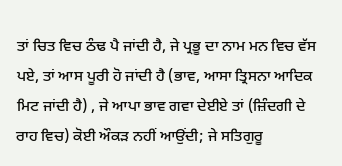ਤਾਂ ਚਿਤ ਵਿਚ ਠੰਢ ਪੈ ਜਾਂਦੀ ਹੈ, ਜੇ ਪ੍ਰਭੂ ਦਾ ਨਾਮ ਮਨ ਵਿਚ ਵੱਸ ਪਏ, ਤਾਂ ਆਸ ਪੂਰੀ ਹੋ ਜਾਂਦੀ ਹੈ (ਭਾਵ, ਆਸਾ ਤ੍ਰਿਸਨਾ ਆਦਿਕ ਮਿਟ ਜਾਂਦੀ ਹੈ) , ਜੇ ਆਪਾ ਭਾਵ ਗਵਾ ਦੇਈਏ ਤਾਂ (ਜ਼ਿੰਦਗੀ ਦੇ ਰਾਹ ਵਿਚ) ਕੋਈ ਔਕੜ ਨਹੀਂ ਆਉਂਦੀ; ਜੇ ਸਤਿਗੁਰੂ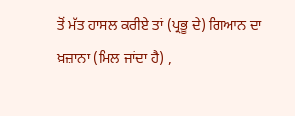ਤੋਂ ਮੱਤ ਹਾਸਲ ਕਰੀਏ ਤਾਂ (ਪ੍ਰਭੂ ਦੇ) ਗਿਆਨ ਦਾ ਖ਼ਜ਼ਾਨਾ (ਮਿਲ ਜਾਂਦਾ ਹੈ) ,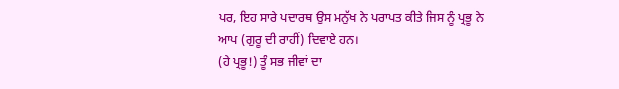ਪਰ, ਇਹ ਸਾਰੇ ਪਦਾਰਥ ਉਸ ਮਨੁੱਖ ਨੇ ਪਰਾਪਤ ਕੀਤੇ ਜਿਸ ਨੂੰ ਪ੍ਰਭੂ ਨੇ ਆਪ (ਗੁਰੂ ਦੀ ਰਾਹੀਂ) ਦਿਵਾਏ ਹਨ।
(ਹੇ ਪ੍ਰਭੂ!) ਤੂੰ ਸਭ ਜੀਵਾਂ ਦਾ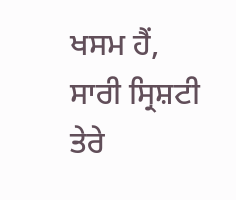ਖਸਮ ਹੈਂ, ਸਾਰੀ ਸ੍ਰਿਸ਼ਟੀ ਤੇਰੇ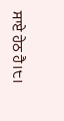ਸਾਏ ਹੇਠ ਹੈ।੮।